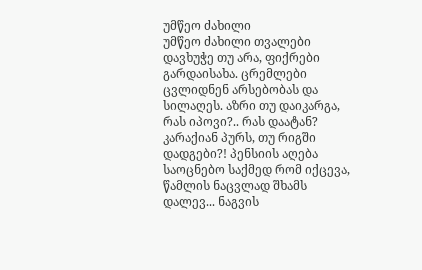უმწეო ძახილი
უმწეო ძახილი თვალები დავხუჭე თუ არა, ფიქრები გარდაისახა. ცრემლები ცვლიდნენ არსებობას და სილაღეს. აზრი თუ დაიკარგა, რას იპოვი?.. რას დაატან? კარაქიან პურს, თუ რიგში დადგები?! პენსიის აღება საოცნებო საქმედ რომ იქცევა, წამლის ნაცვლად შხამს დალევ... ნაგვის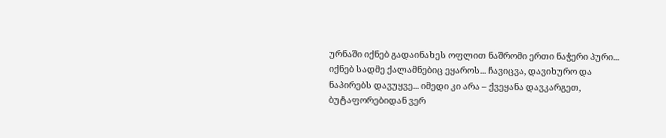ურნაში იქნებ გადაინახეს ოფლით ნაშრომი ერთი ნაჭერი პური... იქნებ სადმე ქალამნებიც ეყაროს... ჩავიცვა, დავიხურო და ნაპირებს დავუყვე... იმედი კი არა – ქვეყანა დავკარგეთ, ბუტაფორებიდან ვერ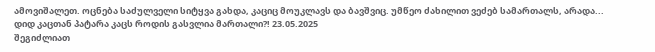ამოვიშალეთ. ოცნება საძულველი სიტყვა გახდა, კაციც მოუკლავს და ბავშვიც. უმწეო ძახილით ვეძებ სამართალს, არადა... დიდ კაცთან პატარა კაცს როდის გასვლია მართალი?! 23.05.2025
შეგიძლიათ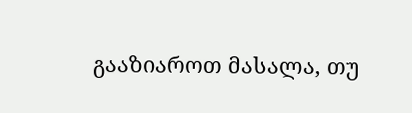გააზიაროთ მასალა, თუ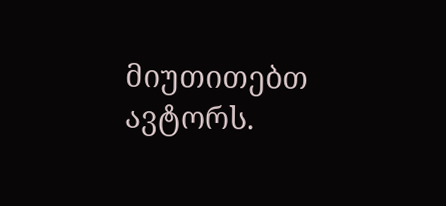მიუთითებთ ავტორს.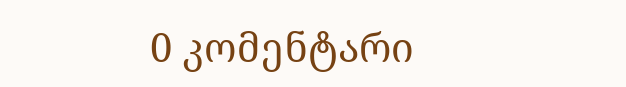0 კომენტარი